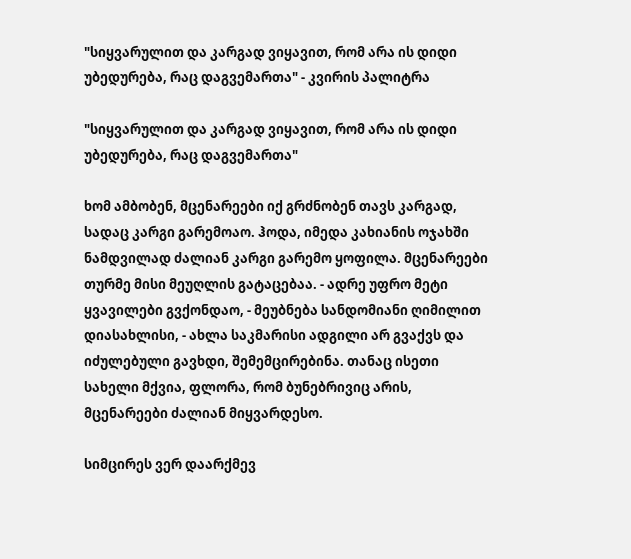"სიყვარულით და კარგად ვიყავით, რომ არა ის დიდი უბედურება, რაც დაგვემართა" - კვირის პალიტრა

"სიყვარულით და კარგად ვიყავით, რომ არა ის დიდი უბედურება, რაც დაგვემართა"

ხომ ამბობენ, მცენარეები იქ გრძნობენ თავს კარგად, სადაც კარგი გარემოაო. ჰოდა, იმედა კახიანის ოჯახში ნამდვილად ძალიან კარგი გარემო ყოფილა. მცენარეები თურმე მისი მეუღლის გატაცებაა. - ადრე უფრო მეტი ყვავილები გვქონდაო, - მეუბნება სანდომიანი ღიმილით დიასახლისი, - ახლა საკმარისი ადგილი არ გვაქვს და იძულებული გავხდი, შემემცირებინა. თანაც ისეთი სახელი მქვია, ფლორა, რომ ბუნებრივიც არის, მცენარეები ძალიან მიყვარდესო.

სიმცირეს ვერ დაარქმევ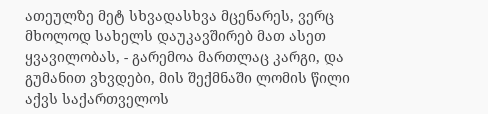ათეულზე მეტ სხვადასხვა მცენარეს, ვერც მხოლოდ სახელს დაუკავშირებ მათ ასეთ ყვავილობას, - გარემოა მართლაც კარგი, და გუმანით ვხვდები, მის შექმნაში ლომის წილი აქვს საქართველოს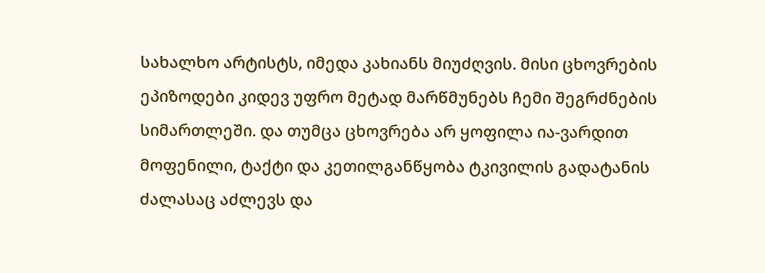სახალხო არტისტს, იმედა კახიანს მიუძღვის. მისი ცხოვრების ეპიზოდები კიდევ უფრო მეტად მარწმუნებს ჩემი შეგრძნების სიმართლეში. და თუმცა ცხოვრება არ ყოფილა ია-ვარდით მოფენილი, ტაქტი და კეთილგანწყობა ტკივილის გადატანის ძალასაც აძლევს და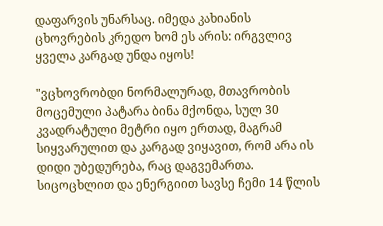დაფარვის უნარსაც. იმედა კახიანის ცხოვრების კრედო ხომ ეს არის: ირგვლივ ყველა კარგად უნდა იყოს!

"ვცხოვრობდი ნორმალურად, მთავრობის მოცემული პატარა ბინა მქონდა, სულ 30 კვადრატული მეტრი იყო ერთად, მაგრამ სიყვარულით და კარგად ვიყავით, რომ არა ის დიდი უბედურება, რაც დაგვემართა. სიცოცხლით და ენერგიით სავსე ჩემი 14 წლის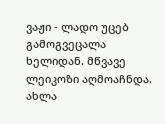ვაჟი - ლადო უცებ გამოგვეცალა ხელიდან. მწვავე ლეიკოზი აღმოაჩნდა. ახლა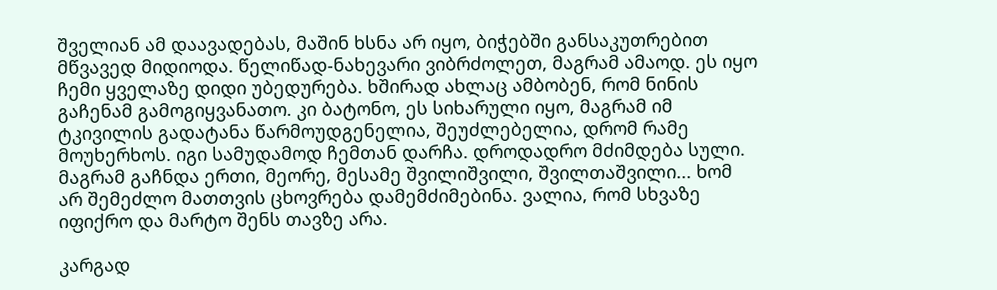შველიან ამ დაავადებას, მაშინ ხსნა არ იყო, ბიჭებში განსაკუთრებით მწვავედ მიდიოდა. წელიწად-ნახევარი ვიბრძოლეთ, მაგრამ ამაოდ. ეს იყო ჩემი ყველაზე დიდი უბედურება. ხშირად ახლაც ამბობენ, რომ ნინის გაჩენამ გამოგიყვანათო. კი ბატონო, ეს სიხარული იყო, მაგრამ იმ ტკივილის გადატანა წარმოუდგენელია, შეუძლებელია, დრომ რამე მოუხერხოს. იგი სამუდამოდ ჩემთან დარჩა. დროდადრო მძიმდება სული. მაგრამ გაჩნდა ერთი, მეორე, მესამე შვილიშვილი, შვილთაშვილი... ხომ არ შემეძლო მათთვის ცხოვრება დამემძიმებინა. ვალია, რომ სხვაზე იფიქრო და მარტო შენს თავზე არა.

კარგად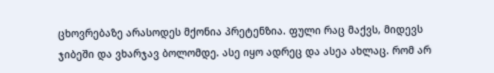ცხოვრებაზე არასოდეს მქონია პრეტენზია. ფული რაც მაქვს, მიდევს ჯიბეში და ვხარჯავ ბოლომდე. ასე იყო ადრეც და ასეა ახლაც. რომ არ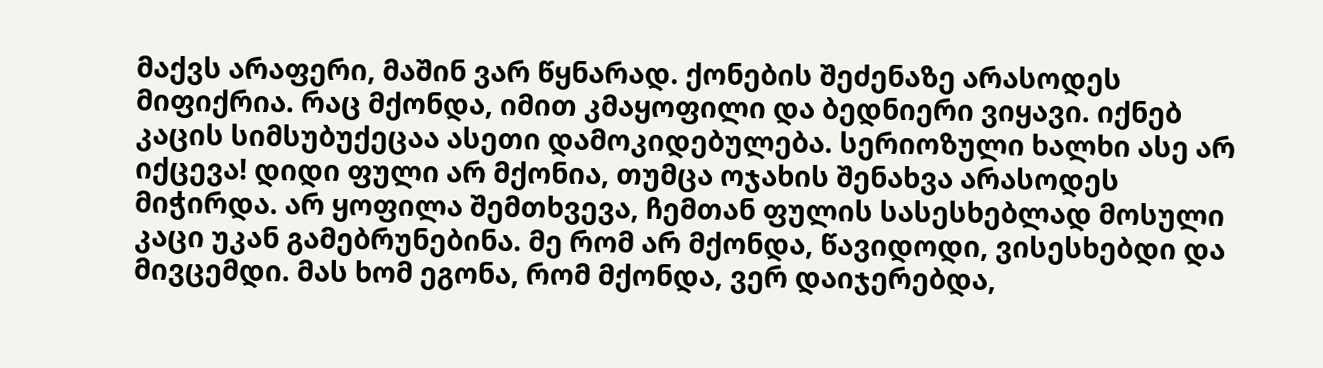მაქვს არაფერი, მაშინ ვარ წყნარად. ქონების შეძენაზე არასოდეს მიფიქრია. რაც მქონდა, იმით კმაყოფილი და ბედნიერი ვიყავი. იქნებ კაცის სიმსუბუქეცაა ასეთი დამოკიდებულება. სერიოზული ხალხი ასე არ იქცევა! დიდი ფული არ მქონია, თუმცა ოჯახის შენახვა არასოდეს მიჭირდა. არ ყოფილა შემთხვევა, ჩემთან ფულის სასესხებლად მოსული კაცი უკან გამებრუნებინა. მე რომ არ მქონდა, წავიდოდი, ვისესხებდი და მივცემდი. მას ხომ ეგონა, რომ მქონდა, ვერ დაიჯერებდა,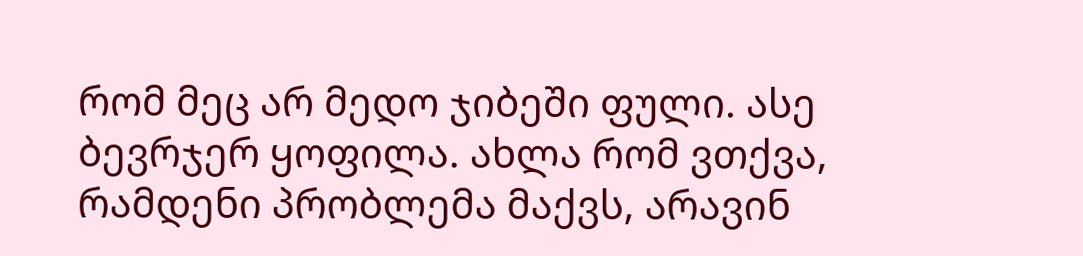რომ მეც არ მედო ჯიბეში ფული. ასე ბევრჯერ ყოფილა. ახლა რომ ვთქვა, რამდენი პრობლემა მაქვს, არავინ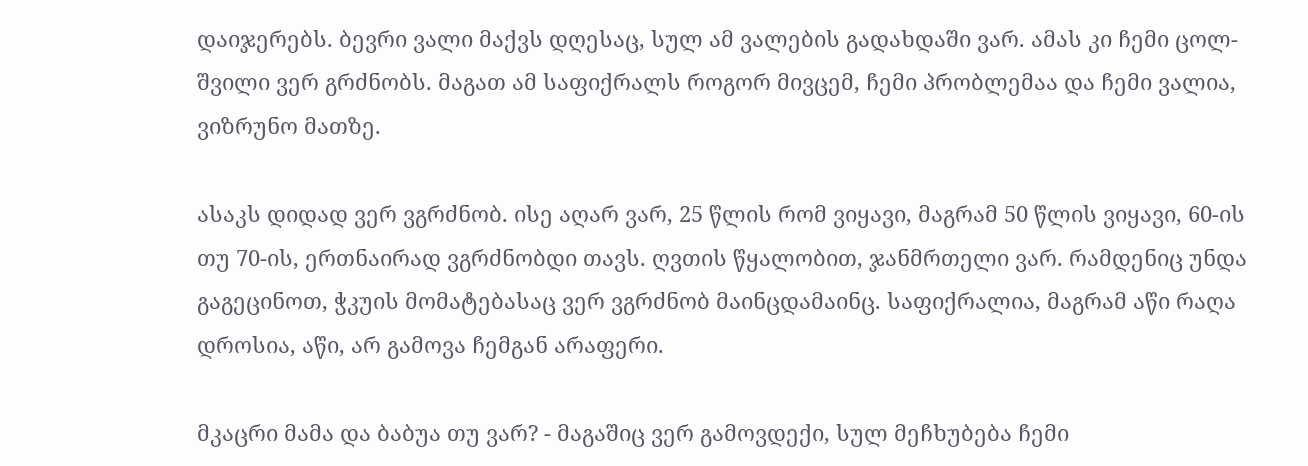დაიჯერებს. ბევრი ვალი მაქვს დღესაც, სულ ამ ვალების გადახდაში ვარ. ამას კი ჩემი ცოლ-შვილი ვერ გრძნობს. მაგათ ამ საფიქრალს როგორ მივცემ, ჩემი პრობლემაა და ჩემი ვალია, ვიზრუნო მათზე.

ასაკს დიდად ვერ ვგრძნობ. ისე აღარ ვარ, 25 წლის რომ ვიყავი, მაგრამ 50 წლის ვიყავი, 60-ის თუ 70-ის, ერთნაირად ვგრძნობდი თავს. ღვთის წყალობით, ჯანმრთელი ვარ. რამდენიც უნდა გაგეცინოთ, ჭკუის მომატებასაც ვერ ვგრძნობ მაინცდამაინც. საფიქრალია, მაგრამ აწი რაღა დროსია, აწი, არ გამოვა ჩემგან არაფერი.

მკაცრი მამა და ბაბუა თუ ვარ? - მაგაშიც ვერ გამოვდექი, სულ მეჩხუბება ჩემი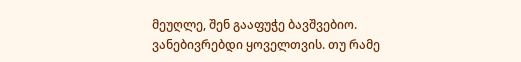მეუღლე, შენ გააფუჭე ბავშვებიო. ვანებივრებდი ყოველთვის. თუ რამე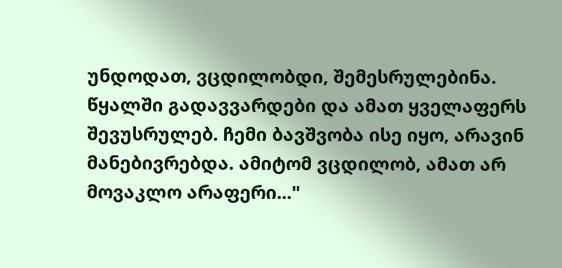უნდოდათ, ვცდილობდი, შემესრულებინა. წყალში გადავვარდები და ამათ ყველაფერს შევუსრულებ. ჩემი ბავშვობა ისე იყო, არავინ მანებივრებდა. ამიტომ ვცდილობ, ამათ არ მოვაკლო არაფერი..."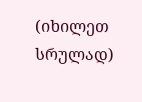(იხილეთ სრულად)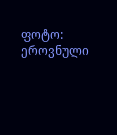ფოტო: ეროვნული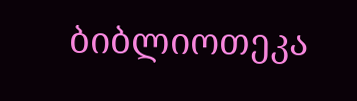ბიბლიოთეკა